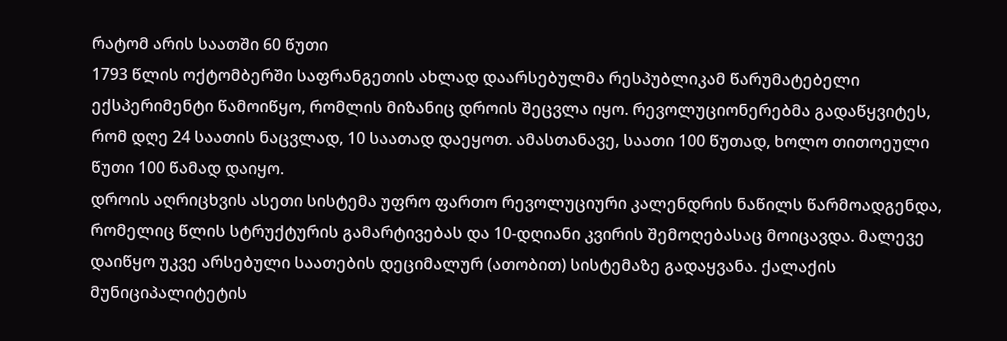რატომ არის საათში 60 წუთი
1793 წლის ოქტომბერში საფრანგეთის ახლად დაარსებულმა რესპუბლიკამ წარუმატებელი ექსპერიმენტი წამოიწყო, რომლის მიზანიც დროის შეცვლა იყო. რევოლუციონერებმა გადაწყვიტეს, რომ დღე 24 საათის ნაცვლად, 10 საათად დაეყოთ. ამასთანავე, საათი 100 წუთად, ხოლო თითოეული წუთი 100 წამად დაიყო.
დროის აღრიცხვის ასეთი სისტემა უფრო ფართო რევოლუციური კალენდრის ნაწილს წარმოადგენდა, რომელიც წლის სტრუქტურის გამარტივებას და 10-დღიანი კვირის შემოღებასაც მოიცავდა. მალევე დაიწყო უკვე არსებული საათების დეციმალურ (ათობით) სისტემაზე გადაყვანა. ქალაქის მუნიციპალიტეტის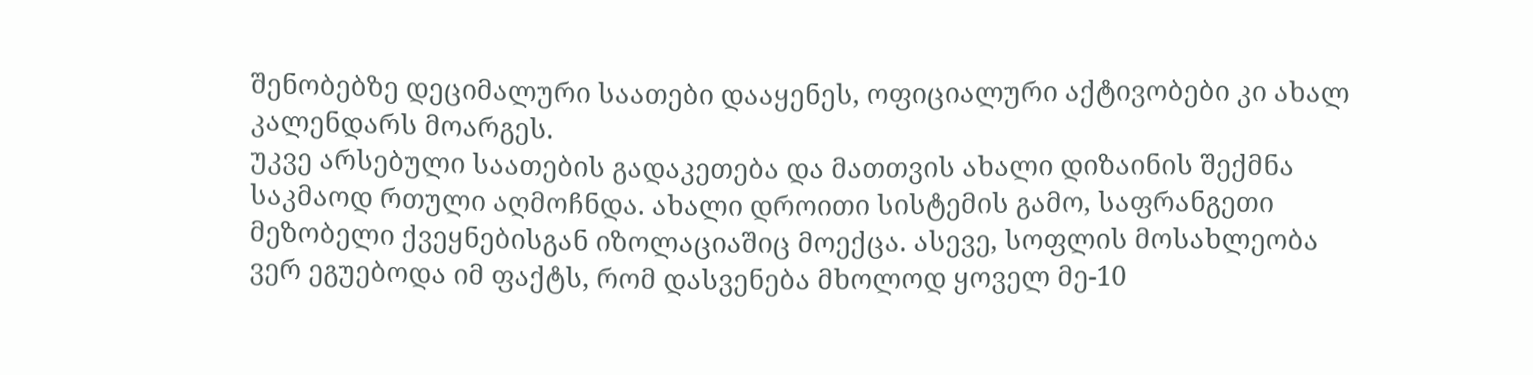შენობებზე დეციმალური საათები დააყენეს, ოფიციალური აქტივობები კი ახალ კალენდარს მოარგეს.
უკვე არსებული საათების გადაკეთება და მათთვის ახალი დიზაინის შექმნა საკმაოდ რთული აღმოჩნდა. ახალი დროითი სისტემის გამო, საფრანგეთი მეზობელი ქვეყნებისგან იზოლაციაშიც მოექცა. ასევე, სოფლის მოსახლეობა ვერ ეგუებოდა იმ ფაქტს, რომ დასვენება მხოლოდ ყოველ მე-10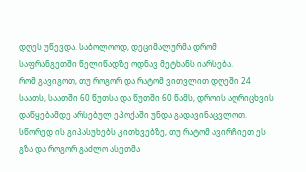დღეს უწევდა. საბოლოოდ, დეციმალურმა დრომ საფრანგეთში წელიწადზე ოდნავ მეტხანს იარსება.
რომ გავიგოთ, თუ როგორ და რატომ ვითვლით დღეში 24 საათს, საათში 60 წუთსა და წუთში 60 წამს, დროის აღრიცხვის დაწყებამდე არსებულ ეპოქაში უნდა გადავინაცვლოთ. სწორედ ის გიპასუხებს კითხვებზე, თუ რატომ ავირჩიეთ ეს გზა და როგორ გაძლო ასეთმა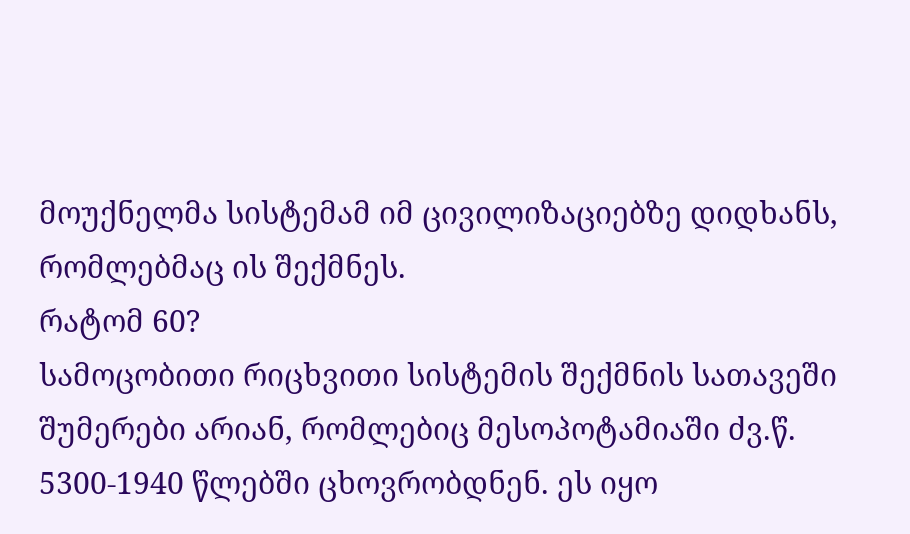მოუქნელმა სისტემამ იმ ცივილიზაციებზე დიდხანს, რომლებმაც ის შექმნეს.
რატომ 60?
სამოცობითი რიცხვითი სისტემის შექმნის სათავეში შუმერები არიან, რომლებიც მესოპოტამიაში ძვ.წ. 5300-1940 წლებში ცხოვრობდნენ. ეს იყო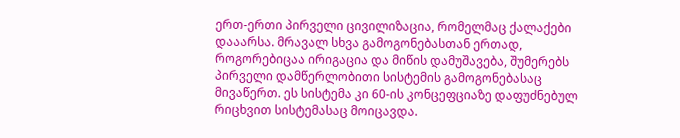ერთ-ერთი პირველი ცივილიზაცია, რომელმაც ქალაქები დააარსა. მრავალ სხვა გამოგონებასთან ერთად, როგორებიცაა ირიგაცია და მიწის დამუშავება, შუმერებს პირველი დამწერლობითი სისტემის გამოგონებასაც მივაწერთ. ეს სისტემა კი 60-ის კონცეფციაზე დაფუძნებულ რიცხვით სისტემასაც მოიცავდა.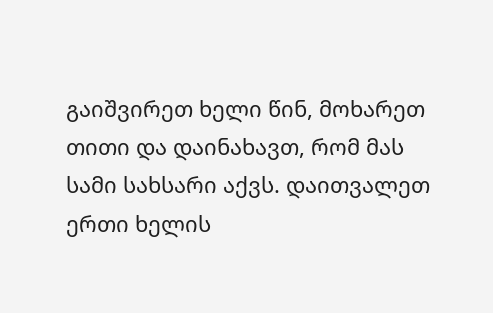გაიშვირეთ ხელი წინ, მოხარეთ თითი და დაინახავთ, რომ მას სამი სახსარი აქვს. დაითვალეთ ერთი ხელის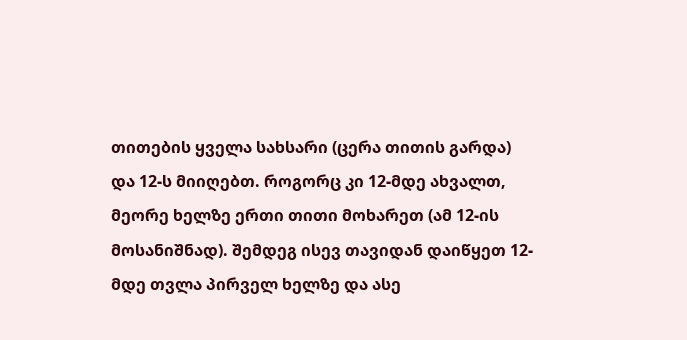თითების ყველა სახსარი (ცერა თითის გარდა) და 12-ს მიიღებთ. როგორც კი 12-მდე ახვალთ, მეორე ხელზე ერთი თითი მოხარეთ (ამ 12-ის მოსანიშნად). შემდეგ ისევ თავიდან დაიწყეთ 12-მდე თვლა პირველ ხელზე და ასე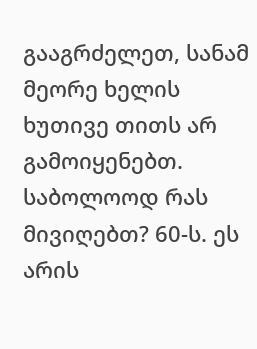გააგრძელეთ, სანამ მეორე ხელის ხუთივე თითს არ გამოიყენებთ. საბოლოოდ რას მივიღებთ? 60-ს. ეს არის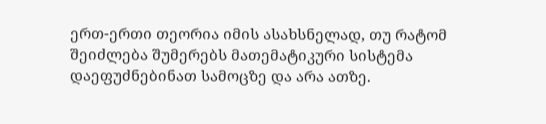ერთ-ერთი თეორია იმის ასახსნელად, თუ რატომ შეიძლება შუმერებს მათემატიკური სისტემა დაეფუძნებინათ სამოცზე და არა ათზე.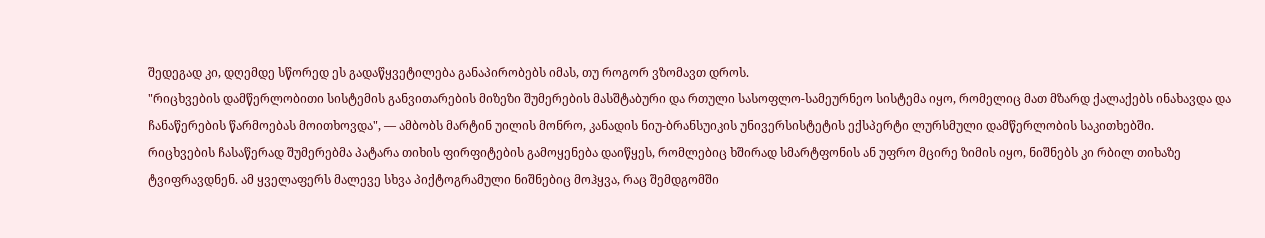შედეგად კი, დღემდე სწორედ ეს გადაწყვეტილება განაპირობებს იმას, თუ როგორ ვზომავთ დროს.
"რიცხვების დამწერლობითი სისტემის განვითარების მიზეზი შუმერების მასშტაბური და რთული სასოფლო-სამეურნეო სისტემა იყო, რომელიც მათ მზარდ ქალაქებს ინახავდა და ჩანაწერების წარმოებას მოითხოვდა", — ამბობს მარტინ უილის მონრო, კანადის ნიუ-ბრანსუიკის უნივერსისტეტის ექსპერტი ლურსმული დამწერლობის საკითხებში.
რიცხვების ჩასაწერად შუმერებმა პატარა თიხის ფირფიტების გამოყენება დაიწყეს, რომლებიც ხშირად სმარტფონის ან უფრო მცირე ზიმის იყო, ნიშნებს კი რბილ თიხაზე ტვიფრავდნენ. ამ ყველაფერს მალევე სხვა პიქტოგრამული ნიშნებიც მოჰყვა, რაც შემდგომში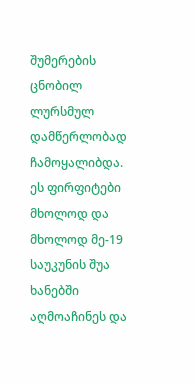შუმერების ცნობილ ლურსმულ დამწერლობად ჩამოყალიბდა. ეს ფირფიტები მხოლოდ და მხოლოდ მე-19 საუკუნის შუა ხანებში აღმოაჩინეს და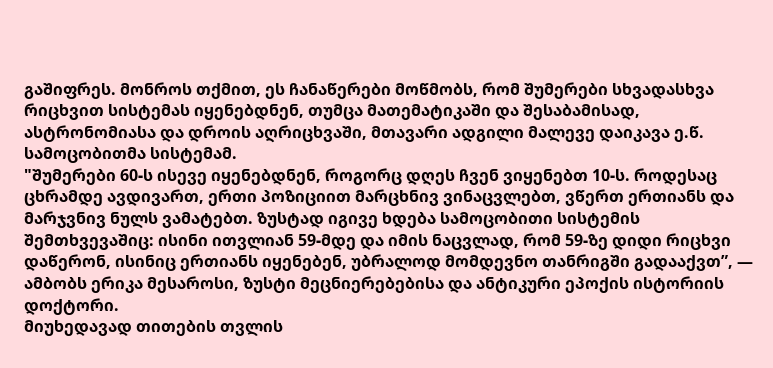გაშიფრეს. მონროს თქმით, ეს ჩანაწერები მოწმობს, რომ შუმერები სხვადასხვა რიცხვით სისტემას იყენებდნენ, თუმცა მათემატიკაში და შესაბამისად, ასტრონომიასა და დროის აღრიცხვაში, მთავარი ადგილი მალევე დაიკავა ე.წ. სამოცობითმა სისტემამ.
"შუმერები 60-ს ისევე იყენებდნენ, როგორც დღეს ჩვენ ვიყენებთ 10-ს. როდესაც ცხრამდე ავდივართ, ერთი პოზიციით მარცხნივ ვინაცვლებთ, ვწერთ ერთიანს და მარჯვნივ ნულს ვამატებთ. ზუსტად იგივე ხდება სამოცობითი სისტემის შემთხვევაშიც: ისინი ითვლიან 59-მდე და იმის ნაცვლად, რომ 59-ზე დიდი რიცხვი დაწერონ, ისინიც ერთიანს იყენებენ, უბრალოდ მომდევნო თანრიგში გადააქვთ”, — ამბობს ერიკა მესაროსი, ზუსტი მეცნიერებებისა და ანტიკური ეპოქის ისტორიის დოქტორი.
მიუხედავად თითების თვლის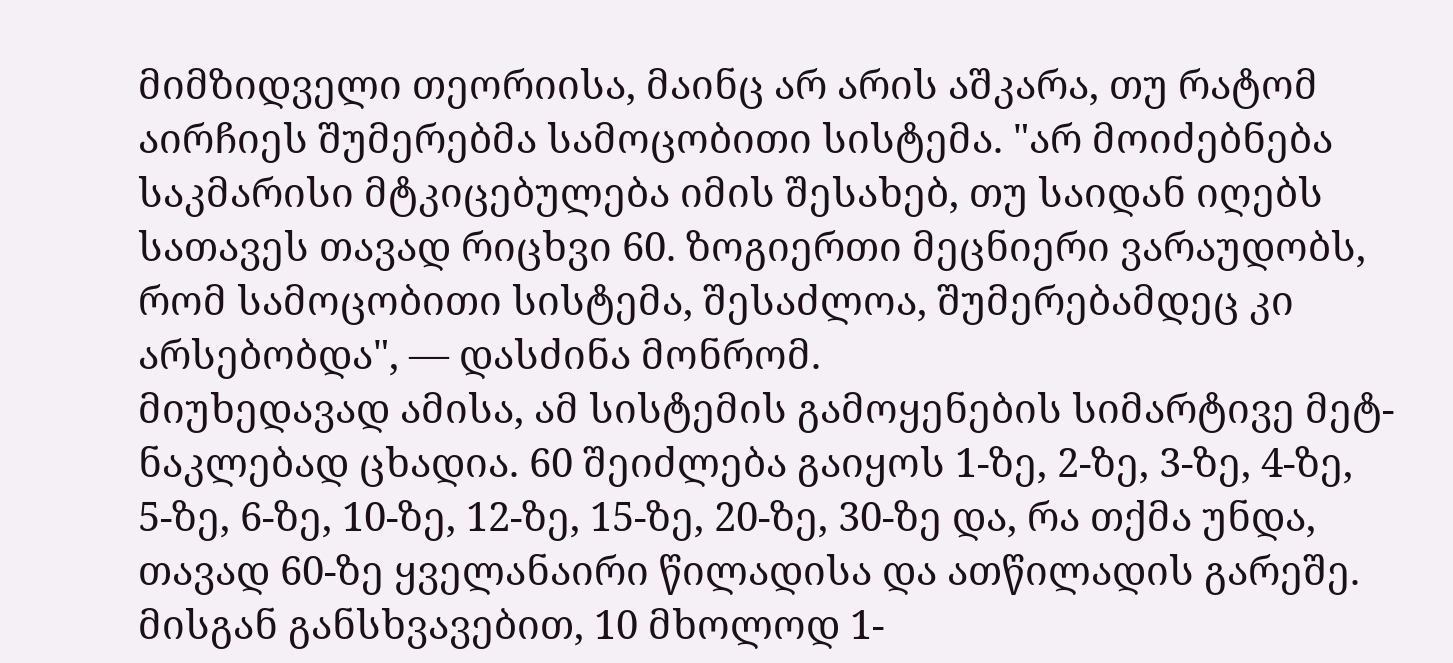მიმზიდველი თეორიისა, მაინც არ არის აშკარა, თუ რატომ აირჩიეს შუმერებმა სამოცობითი სისტემა. "არ მოიძებნება საკმარისი მტკიცებულება იმის შესახებ, თუ საიდან იღებს სათავეს თავად რიცხვი 60. ზოგიერთი მეცნიერი ვარაუდობს, რომ სამოცობითი სისტემა, შესაძლოა, შუმერებამდეც კი არსებობდა", — დასძინა მონრომ.
მიუხედავად ამისა, ამ სისტემის გამოყენების სიმარტივე მეტ-ნაკლებად ცხადია. 60 შეიძლება გაიყოს 1-ზე, 2-ზე, 3-ზე, 4-ზე, 5-ზე, 6-ზე, 10-ზე, 12-ზე, 15-ზე, 20-ზე, 30-ზე და, რა თქმა უნდა, თავად 60-ზე ყველანაირი წილადისა და ათწილადის გარეშე. მისგან განსხვავებით, 10 მხოლოდ 1-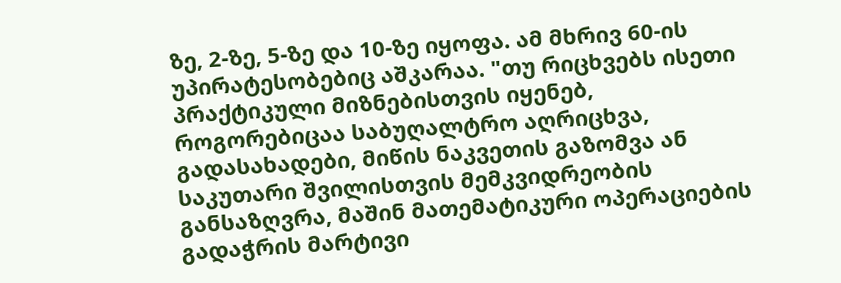ზე, 2-ზე, 5-ზე და 10-ზე იყოფა. ამ მხრივ 60-ის უპირატესობებიც აშკარაა. "თუ რიცხვებს ისეთი პრაქტიკული მიზნებისთვის იყენებ, როგორებიცაა საბუღალტრო აღრიცხვა, გადასახადები, მიწის ნაკვეთის გაზომვა ან საკუთარი შვილისთვის მემკვიდრეობის განსაზღვრა, მაშინ მათემატიკური ოპერაციების გადაჭრის მარტივი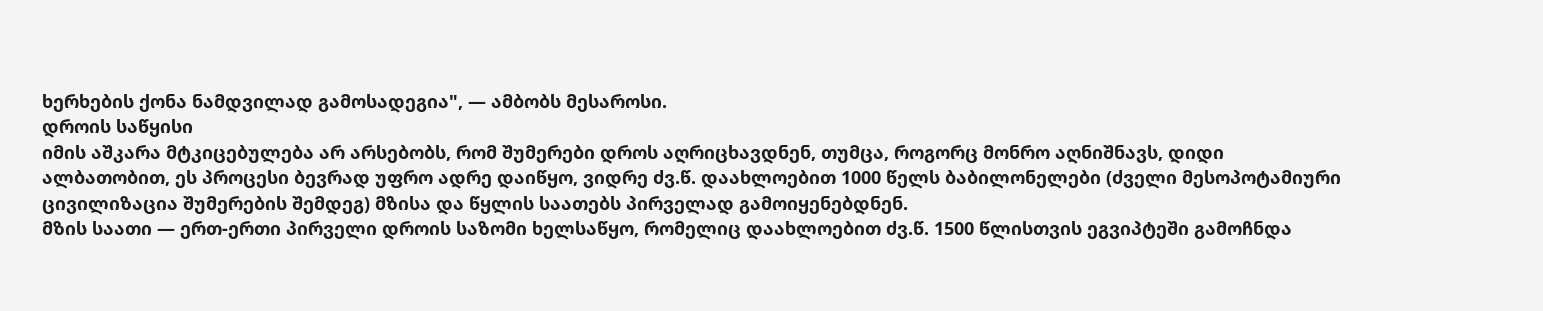ხერხების ქონა ნამდვილად გამოსადეგია", — ამბობს მესაროსი.
დროის საწყისი
იმის აშკარა მტკიცებულება არ არსებობს, რომ შუმერები დროს აღრიცხავდნენ, თუმცა, როგორც მონრო აღნიშნავს, დიდი ალბათობით, ეს პროცესი ბევრად უფრო ადრე დაიწყო, ვიდრე ძვ.წ. დაახლოებით 1000 წელს ბაბილონელები (ძველი მესოპოტამიური ცივილიზაცია შუმერების შემდეგ) მზისა და წყლის საათებს პირველად გამოიყენებდნენ.
მზის საათი — ერთ-ერთი პირველი დროის საზომი ხელსაწყო, რომელიც დაახლოებით ძვ.წ. 1500 წლისთვის ეგვიპტეში გამოჩნდა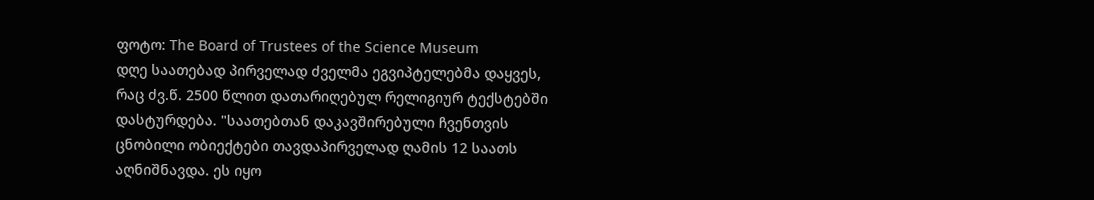ფოტო: The Board of Trustees of the Science Museum
დღე საათებად პირველად ძველმა ეგვიპტელებმა დაყვეს, რაც ძვ.წ. 2500 წლით დათარიღებულ რელიგიურ ტექსტებში დასტურდება. "საათებთან დაკავშირებული ჩვენთვის ცნობილი ობიექტები თავდაპირველად ღამის 12 საათს აღნიშნავდა. ეს იყო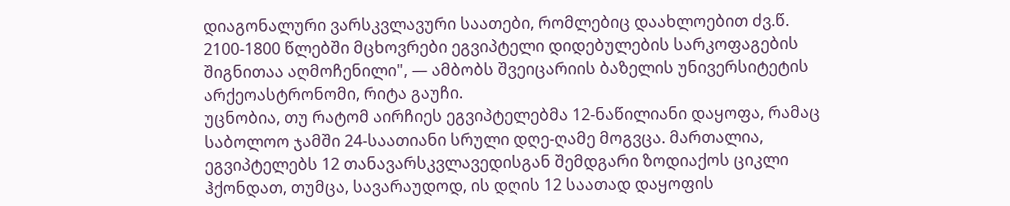დიაგონალური ვარსკვლავური საათები, რომლებიც დაახლოებით ძვ.წ. 2100-1800 წლებში მცხოვრები ეგვიპტელი დიდებულების სარკოფაგების შიგნითაა აღმოჩენილი", — ამბობს შვეიცარიის ბაზელის უნივერსიტეტის არქეოასტრონომი, რიტა გაუჩი.
უცნობია, თუ რატომ აირჩიეს ეგვიპტელებმა 12-ნაწილიანი დაყოფა, რამაც საბოლოო ჯამში 24-საათიანი სრული დღე-ღამე მოგვცა. მართალია, ეგვიპტელებს 12 თანავარსკვლავედისგან შემდგარი ზოდიაქოს ციკლი ჰქონდათ, თუმცა, სავარაუდოდ, ის დღის 12 საათად დაყოფის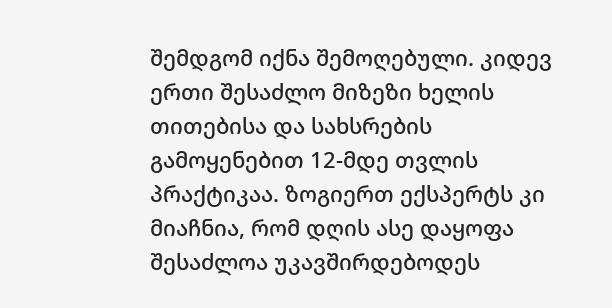შემდგომ იქნა შემოღებული. კიდევ ერთი შესაძლო მიზეზი ხელის თითებისა და სახსრების გამოყენებით 12-მდე თვლის პრაქტიკაა. ზოგიერთ ექსპერტს კი მიაჩნია, რომ დღის ასე დაყოფა შესაძლოა უკავშირდებოდეს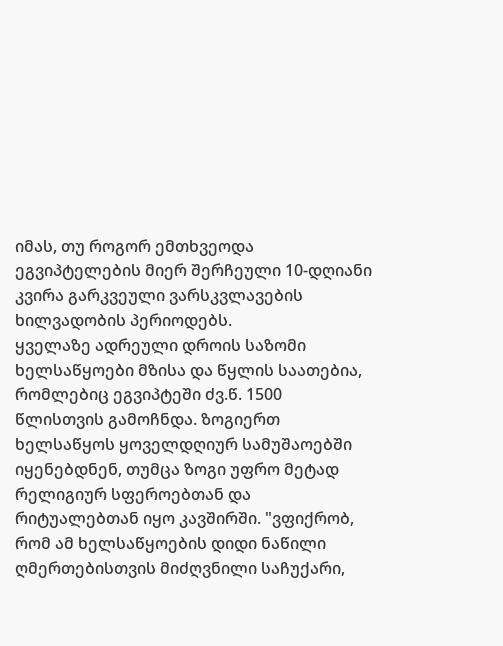იმას, თუ როგორ ემთხვეოდა ეგვიპტელების მიერ შერჩეული 10-დღიანი კვირა გარკვეული ვარსკვლავების ხილვადობის პერიოდებს.
ყველაზე ადრეული დროის საზომი ხელსაწყოები მზისა და წყლის საათებია, რომლებიც ეგვიპტეში ძვ.წ. 1500 წლისთვის გამოჩნდა. ზოგიერთ ხელსაწყოს ყოველდღიურ სამუშაოებში იყენებდნენ, თუმცა ზოგი უფრო მეტად რელიგიურ სფეროებთან და რიტუალებთან იყო კავშირში. "ვფიქრობ, რომ ამ ხელსაწყოების დიდი ნაწილი ღმერთებისთვის მიძღვნილი საჩუქარი,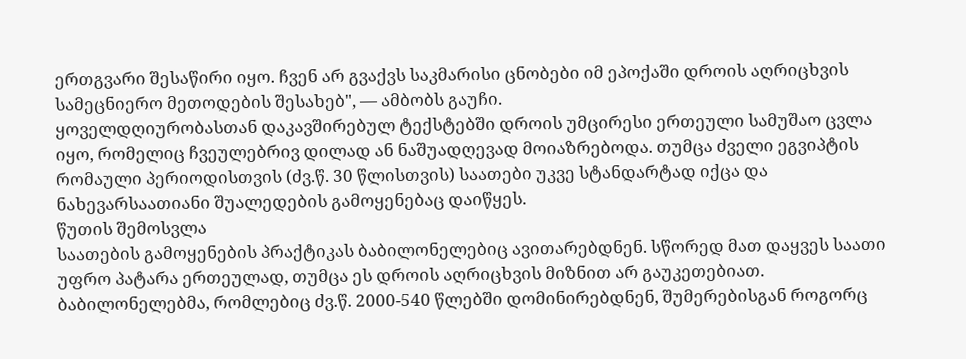ერთგვარი შესაწირი იყო. ჩვენ არ გვაქვს საკმარისი ცნობები იმ ეპოქაში დროის აღრიცხვის სამეცნიერო მეთოდების შესახებ", — ამბობს გაუჩი.
ყოველდღიურობასთან დაკავშირებულ ტექსტებში დროის უმცირესი ერთეული სამუშაო ცვლა იყო, რომელიც ჩვეულებრივ დილად ან ნაშუადღევად მოიაზრებოდა. თუმცა ძველი ეგვიპტის რომაული პერიოდისთვის (ძვ.წ. 30 წლისთვის) საათები უკვე სტანდარტად იქცა და ნახევარსაათიანი შუალედების გამოყენებაც დაიწყეს.
წუთის შემოსვლა
საათების გამოყენების პრაქტიკას ბაბილონელებიც ავითარებდნენ. სწორედ მათ დაყვეს საათი უფრო პატარა ერთეულად, თუმცა ეს დროის აღრიცხვის მიზნით არ გაუკეთებიათ.
ბაბილონელებმა, რომლებიც ძვ.წ. 2000-540 წლებში დომინირებდნენ, შუმერებისგან როგორც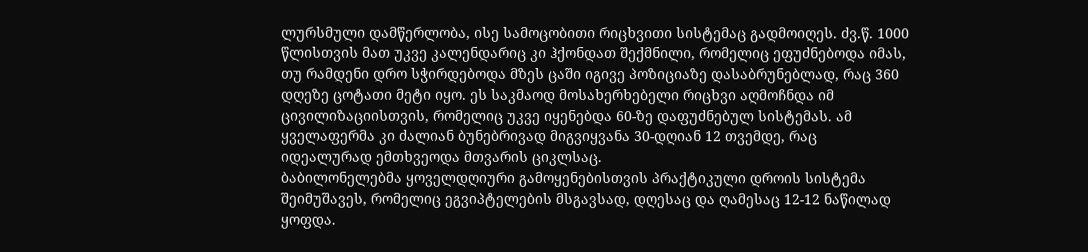ლურსმული დამწერლობა, ისე სამოცობითი რიცხვითი სისტემაც გადმოიღეს. ძვ.წ. 1000 წლისთვის მათ უკვე კალენდარიც კი ჰქონდათ შექმნილი, რომელიც ეფუძნებოდა იმას, თუ რამდენი დრო სჭირდებოდა მზეს ცაში იგივე პოზიციაზე დასაბრუნებლად, რაც 360 დღეზე ცოტათი მეტი იყო. ეს საკმაოდ მოსახერხებელი რიცხვი აღმოჩნდა იმ ცივილიზაციისთვის, რომელიც უკვე იყენებდა 60-ზე დაფუძნებულ სისტემას. ამ ყველაფერმა კი ძალიან ბუნებრივად მიგვიყვანა 30-დღიან 12 თვემდე, რაც იდეალურად ემთხვეოდა მთვარის ციკლსაც.
ბაბილონელებმა ყოველდღიური გამოყენებისთვის პრაქტიკული დროის სისტემა შეიმუშავეს, რომელიც ეგვიპტელების მსგავსად, დღესაც და ღამესაც 12-12 ნაწილად ყოფდა.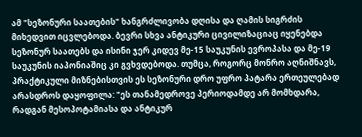ამ "სეზონური საათების" ხანგრძლივობა დღისა და ღამის სიგრძის მიხედვით იცვლებოდა. ბევრი სხვა ანტიკური ცივილიზაციაც იყენებდა სეზონურ საათებს და ისინი ჯერ კიდევ მე-15 საუკუნის ევროპასა და მე-19 საუკუნის იაპონიაშიც კი გვხვდებოდა. თუმცა, როგორც მონრო აღნიშნავს, პრაქტიკული მიზნებისთვის ეს სეზონური დრო უფრო პატარა ერთეულებად არასდროს დაყოფილა: "ეს თანამედროვე პერიოდამდე არ მომხდარა, რადგან მესოპოტამიასა და ანტიკურ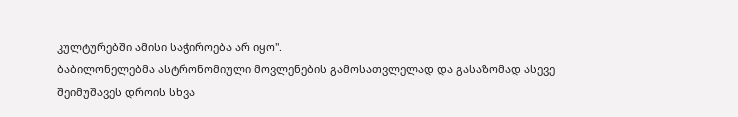კულტურებში ამისი საჭიროება არ იყო".
ბაბილონელებმა ასტრონომიული მოვლენების გამოსათვლელად და გასაზომად ასევე შეიმუშავეს დროის სხვა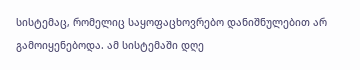სისტემაც, რომელიც საყოფაცხოვრებო დანიშნულებით არ გამოიყენებოდა. ამ სისტემაში დღე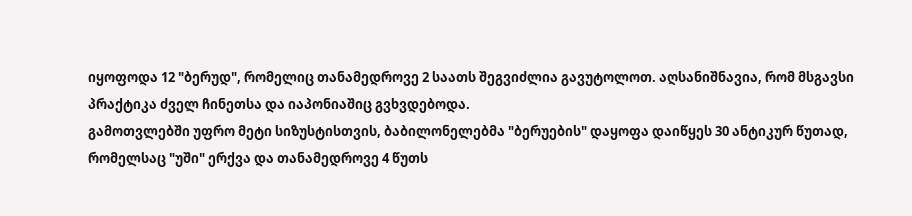იყოფოდა 12 "ბერუდ", რომელიც თანამედროვე 2 საათს შეგვიძლია გავუტოლოთ. აღსანიშნავია, რომ მსგავსი პრაქტიკა ძველ ჩინეთსა და იაპონიაშიც გვხვდებოდა.
გამოთვლებში უფრო მეტი სიზუსტისთვის, ბაბილონელებმა "ბერუების" დაყოფა დაიწყეს 30 ანტიკურ წუთად, რომელსაც "უში" ერქვა და თანამედროვე 4 წუთს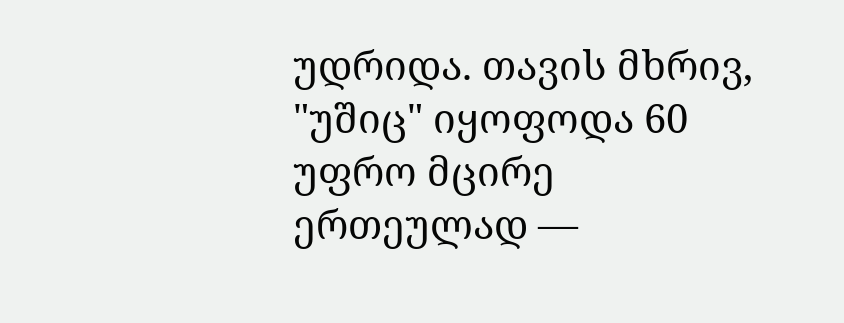უდრიდა. თავის მხრივ, "უშიც" იყოფოდა 60 უფრო მცირე ერთეულად —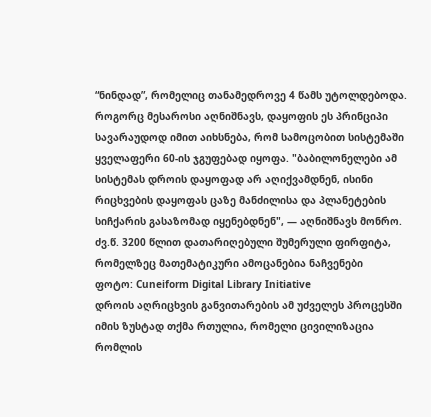“ნინდად”, რომელიც თანამედროვე 4 წამს უტოლდებოდა. როგორც მესაროსი აღნიშნავს, დაყოფის ეს პრინციპი სავარაუდოდ იმით აიხსნება, რომ სამოცობით სისტემაში ყველაფერი 60-ის ჯგუფებად იყოფა. "ბაბილონელები ამ სისტემას დროის დაყოფად არ აღიქვამდნენ, ისინი რიცხვების დაყოფას ცაზე მანძილისა და პლანეტების სიჩქარის გასაზომად იყენებდნენ", — აღნიშნავს მონრო.
ძვ.წ. 3200 წლით დათარიღებული შუმერული ფირფიტა, რომელზეც მათემატიკური ამოცანებია ნაჩვენები
ფოტო: Cuneiform Digital Library Initiative
დროის აღრიცხვის განვითარების ამ უძველეს პროცესში იმის ზუსტად თქმა რთულია, რომელი ცივილიზაცია რომლის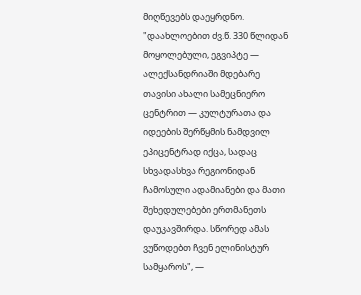მიღწევებს დაეყრდნო. "დაახლოებით ძვ.წ. 330 წლიდან მოყოლებული, ეგვიპტე — ალექსანდრიაში მდებარე თავისი ახალი სამეცნიერო ცენტრით — კულტურათა და იდეების შერწყმის ნამდვილ ეპიცენტრად იქცა, სადაც სხვადასხვა რეგიონიდან ჩამოსული ადამიანები და მათი შეხედულებები ერთმანეთს დაუკავშირდა. სწორედ ამას ვუწოდებთ ჩვენ ელინისტურ სამყაროს", —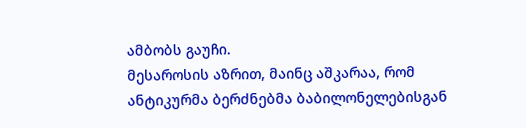ამბობს გაუჩი.
მესაროსის აზრით, მაინც აშკარაა, რომ ანტიკურმა ბერძნებმა ბაბილონელებისგან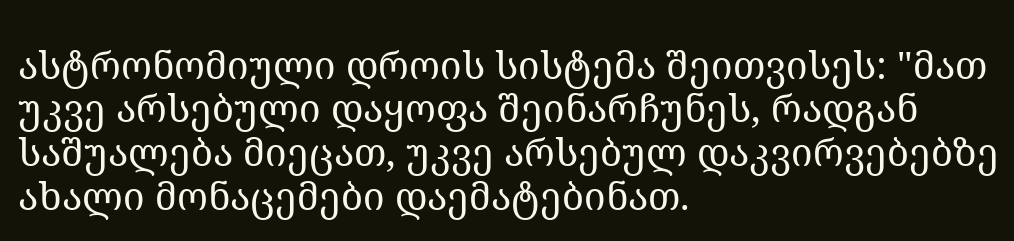ასტრონომიული დროის სისტემა შეითვისეს: "მათ უკვე არსებული დაყოფა შეინარჩუნეს, რადგან საშუალება მიეცათ, უკვე არსებულ დაკვირვებებზე ახალი მონაცემები დაემატებინათ.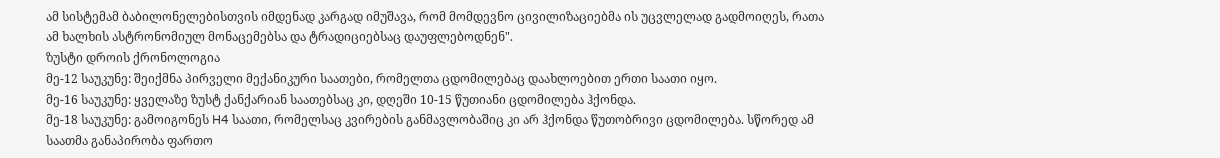ამ სისტემამ ბაბილონელებისთვის იმდენად კარგად იმუშავა, რომ მომდევნო ცივილიზაციებმა ის უცვლელად გადმოიღეს, რათა ამ ხალხის ასტრონომიულ მონაცემებსა და ტრადიციებსაც დაუფლებოდნენ".
ზუსტი დროის ქრონოლოგია
მე-12 საუკუნე: შეიქმნა პირველი მექანიკური საათები, რომელთა ცდომილებაც დაახლოებით ერთი საათი იყო.
მე-16 საუკუნე: ყველაზე ზუსტ ქანქარიან საათებსაც კი, დღეში 10-15 წუთიანი ცდომილება ჰქონდა.
მე-18 საუკუნე: გამოიგონეს H4 საათი, რომელსაც კვირების განმავლობაშიც კი არ ჰქონდა წუთობრივი ცდომილება. სწორედ ამ საათმა განაპირობა ფართო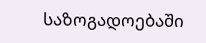საზოგადოებაში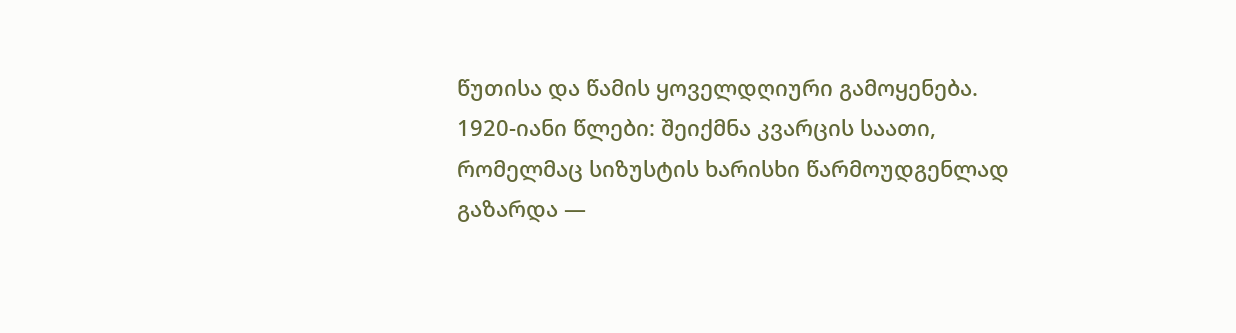წუთისა და წამის ყოველდღიური გამოყენება.
1920-იანი წლები: შეიქმნა კვარცის საათი, რომელმაც სიზუსტის ხარისხი წარმოუდგენლად გაზარდა —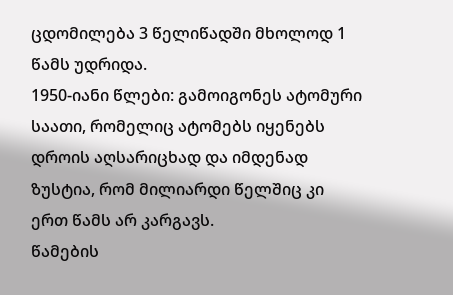ცდომილება 3 წელიწადში მხოლოდ 1 წამს უდრიდა.
1950-იანი წლები: გამოიგონეს ატომური საათი, რომელიც ატომებს იყენებს დროის აღსარიცხად და იმდენად ზუსტია, რომ მილიარდი წელშიც კი ერთ წამს არ კარგავს.
წამების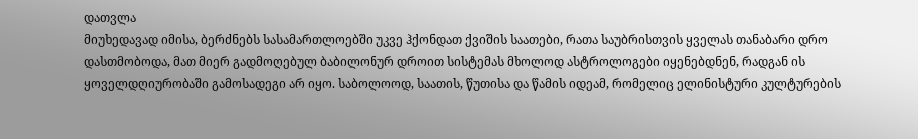დათვლა
მიუხედავად იმისა, ბერძნებს სასამართლოებში უკვე ჰქონდათ ქვიშის საათები, რათა საუბრისთვის ყველას თანაბარი დრო დასთმობოდა, მათ მიერ გადმოღებულ ბაბილონურ დროით სისტემას მხოლოდ ასტროლოგები იყენებდნენ, რადგან ის ყოველდღიურობაში გამოსადეგი არ იყო. საბოლოოდ, საათის, წუთისა და წამის იდეამ, რომელიც ელინისტური კულტურების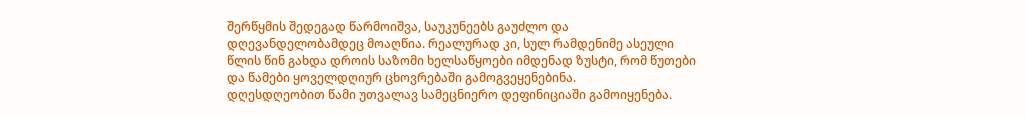შერწყმის შედეგად წარმოიშვა, საუკუნეებს გაუძლო და დღევანდელობამდეც მოაღწია. რეალურად კი, სულ რამდენიმე ასეული წლის წინ გახდა დროის საზომი ხელსაწყოები იმდენად ზუსტი, რომ წუთები და წამები ყოველდღიურ ცხოვრებაში გამოგვეყენებინა.
დღესდღეობით წამი უთვალავ სამეცნიერო დეფინიციაში გამოიყენება.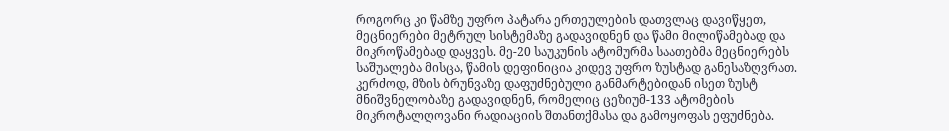როგორც კი წამზე უფრო პატარა ერთეულების დათვლაც დავიწყეთ, მეცნიერები მეტრულ სისტემაზე გადავიდნენ და წამი მილიწამებად და მიკროწამებად დაყვეს. მე-20 საუკუნის ატომურმა საათებმა მეცნიერებს საშუალება მისცა, წამის დეფინიცია კიდევ უფრო ზუსტად განესაზღვრათ. კერძოდ, მზის ბრუნვაზე დაფუძნებული განმარტებიდან ისეთ ზუსტ მნიშვნელობაზე გადავიდნენ, რომელიც ცეზიუმ-133 ატომების მიკროტალღოვანი რადიაციის შთანთქმასა და გამოყოფას ეფუძნება.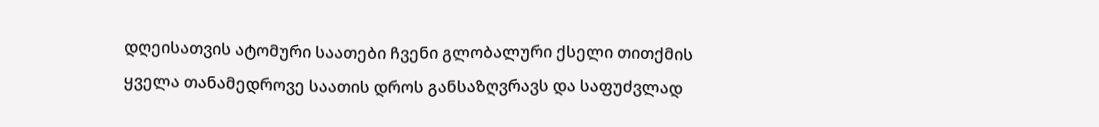დღეისათვის ატომური საათები ჩვენი გლობალური ქსელი თითქმის ყველა თანამედროვე საათის დროს განსაზღვრავს და საფუძვლად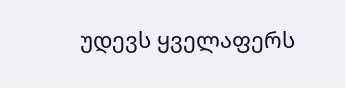უდევს ყველაფერს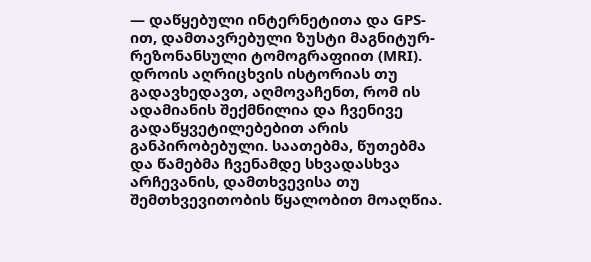— დაწყებული ინტერნეტითა და GPS-ით, დამთავრებული ზუსტი მაგნიტურ-რეზონანსული ტომოგრაფიით (MRI).
დროის აღრიცხვის ისტორიას თუ გადავხედავთ, აღმოვაჩენთ, რომ ის ადამიანის შექმნილია და ჩვენივე გადაწყვეტილებებით არის განპირობებული. საათებმა, წუთებმა და წამებმა ჩვენამდე სხვადასხვა არჩევანის, დამთხვევისა თუ შემთხვევითობის წყალობით მოაღწია.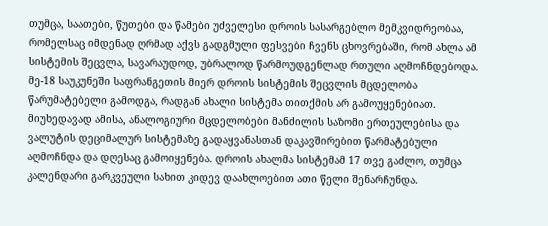თუმცა, საათები, წუთები და წამები უძველესი დროის სასარგებლო მემკვიდრეობაა, რომელსაც იმდენად ღრმად აქვს გადგმული ფესვები ჩვენს ცხოვრებაში, რომ ახლა ამ სისტემის შეცვლა, სავარაუდოდ, უბრალოდ წარმოუდგენლად რთული აღმოჩნდებოდა.
მე-18 საუკუნეში საფრანგეთის მიერ დროის სისტემის შეცვლის მცდელობა წარუმატებელი გამოდგა, რადგან ახალი სისტემა თითქმის არ გამოუყენებიათ. მიუხედავად ამისა, ანალოგიური მცდელობები მანძილის საზომი ერთეულებისა და ვალუტის დეციმალურ სისტემაზე გადაყვანასთან დაკავშირებით წარმატებული აღმოჩნდა და დღესაც გამოიყენება. დროის ახალმა სისტემამ 17 თვე გაძლო, თუმცა კალენდარი გარკვეული სახით კიდევ დაახლოებით ათი წელი შენარჩუნდა.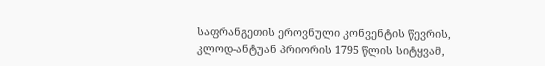საფრანგეთის ეროვნული კონვენტის წევრის, კლოდ-ანტუან პრიორის 1795 წლის სიტყვამ,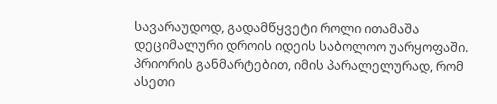სავარაუდოდ, გადამწყვეტი როლი ითამაშა დეციმალური დროის იდეის საბოლოო უარყოფაში. პრიორის განმარტებით, იმის პარალელურად, რომ ასეთი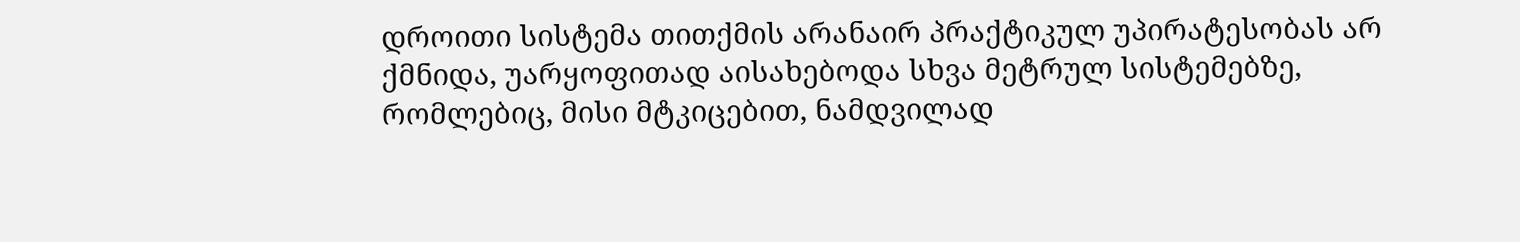დროითი სისტემა თითქმის არანაირ პრაქტიკულ უპირატესობას არ ქმნიდა, უარყოფითად აისახებოდა სხვა მეტრულ სისტემებზე, რომლებიც, მისი მტკიცებით, ნამდვილად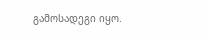გამოსადეგი იყო.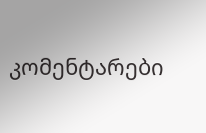კომენტარები